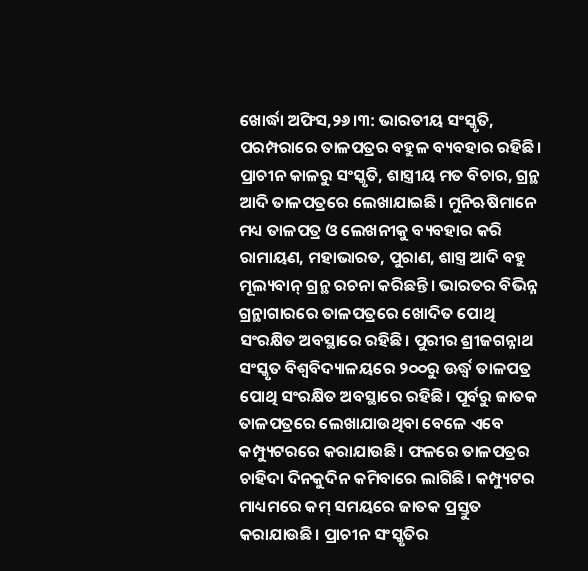ଖୋର୍ଦ୍ଧା ଅଫିସ,୨୬।୩: ଭାରତୀୟ ସଂସ୍କୃତି, ପରମ୍ପରାରେ ତାଳପତ୍ରର ବହୁଳ ବ୍ୟବହାର ରହିଛି। ପ୍ରାଚୀନ କାଳରୁ ସଂସ୍କୃତି, ଶାସ୍ତ୍ରୀୟ ମତ ବିଚାର, ଗ୍ରନ୍ଥ ଆଦି ତାଳପତ୍ରରେ ଲେଖାଯାଇଛି। ମୁନିଋଷିମାନେ ମଧ୍ୟ ତାଳପତ୍ର ଓ ଲେଖନୀକୁ ବ୍ୟବହାର କରି ରାମାୟଣ, ମହାଭାରତ, ପୁରାଣ, ଶାସ୍ତ୍ର ଆଦି ବହୁ ମୂଲ୍ୟବାନ୍ ଗ୍ରନ୍ଥ ରଚନା କରିଛନ୍ତି। ଭାରତର ବିଭିନ୍ନ ଗ୍ରନ୍ଥାଗାରରେ ତାଳପତ୍ରରେ ଖୋଦିତ ପୋଥି ସଂରକ୍ଷିତ ଅବସ୍ଥାରେ ରହିଛି। ପୁରୀର ଶ୍ରୀଜଗନ୍ନାଥ ସଂସ୍କୃତ ବିଶ୍ୱବିଦ୍ୟାଳୟରେ ୨୦୦ରୁ ଊର୍ଦ୍ଧ୍ୱ ତାଳପତ୍ର ପୋଥି ସଂରକ୍ଷିତ ଅବସ୍ଥାରେ ରହିଛି। ପୂର୍ବରୁ ଜାତକ ତାଳପତ୍ରରେ ଲେଖାଯାଉଥିବା ବେଳେ ଏବେ କମ୍ପ୍ୟୁଟରରେ କରାଯାଉଛି। ଫଳରେ ତାଳପତ୍ରର ଚାହିଦା ଦିନକୁଦିନ କମିବାରେ ଲାଗିଛି। କମ୍ପ୍ୟୁଟର ମାଧ୍ୟମରେ କମ୍ ସମୟରେ ଜାତକ ପ୍ରସ୍ତୁତ କରାଯାଉଛି। ପ୍ରାଚୀନ ସଂସ୍କୃତିର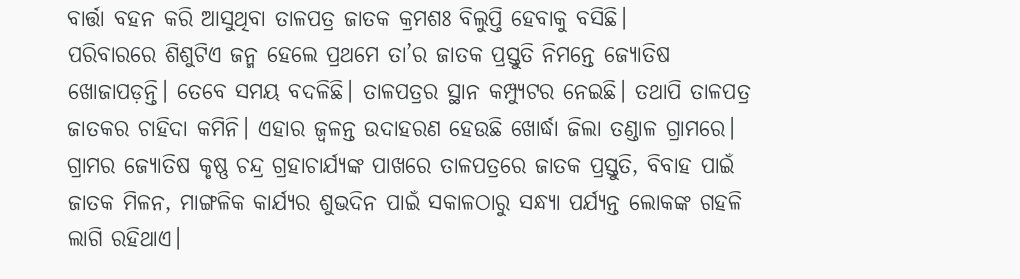ବାର୍ତ୍ତା ବହନ କରି ଆସୁଥିବା ତାଳପତ୍ର ଜାତକ କ୍ରମଶଃ ବିଲୁପ୍ତି ହେବାକୁ ବସିଛି।
ପରିବାରରେ ଶିଶୁଟିଏ ଜନ୍ମ ହେଲେ ପ୍ରଥମେ ତା’ର ଜାତକ ପ୍ରସ୍ତୁତି ନିମନ୍ତେ ଜ୍ୟୋତିଷ ଖୋଜାପଡ଼ନ୍ତି। ତେବେ ସମୟ ବଦଳିଛି। ତାଳପତ୍ରର ସ୍ଥାନ କମ୍ପ୍ୟୁଟର ନେଇଛି। ତଥାପି ତାଳପତ୍ର ଜାତକର ଚାହିଦା କମିନି। ଏହାର ଜ୍ୱଳନ୍ତ ଉଦାହରଣ ହେଉଛି ଖୋର୍ଦ୍ଧା ଜିଲା ତଣ୍ଡାଳ ଗ୍ରାମରେ। ଗ୍ରାମର ଜ୍ୟୋତିଷ କୃଷ୍ଣ ଚନ୍ଦ୍ର ଗ୍ରହାଚାର୍ଯ୍ୟଙ୍କ ପାଖରେ ତାଳପତ୍ରରେ ଜାତକ ପ୍ରସ୍ତୁତି, ବିବାହ ପାଇଁ ଜାତକ ମିଳନ, ମାଙ୍ଗଳିକ କାର୍ଯ୍ୟର ଶୁଭଦିନ ପାଇଁ ସକାଳଠାରୁ ସନ୍ଧ୍ୟା ପର୍ଯ୍ୟନ୍ତ ଲୋକଙ୍କ ଗହଳି ଲାଗି ରହିଥାଏ।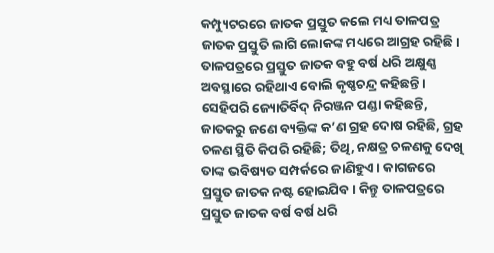କମ୍ପ୍ୟୁଟରରେ ଜାତକ ପ୍ରସ୍ତୁତ କଲେ ମଧ୍ୟ ତାଳପତ୍ର ଜାତକ ପ୍ରସ୍ତୁତି ଲାଗି ଲୋକଙ୍କ ମଧ୍ୟରେ ଆଗ୍ରହ ରହିଛି। ତାଳପତ୍ରରେ ପ୍ରସ୍ତୁତ ଜାତକ ବହୁ ବର୍ଷ ଧରି ଅକ୍ଷୁଣ୍ଣ ଅବସ୍ଥାରେ ରହିଥାଏ ବୋଲି କୃଷ୍ଣଚନ୍ଦ୍ର କହିଛନ୍ତି। ସେହିପରି ଜ୍ୟୋତିର୍ବିଦ୍ ନିରଞ୍ଜନ ପଣ୍ଡା କହିଛନ୍ତି, ଜାତକରୁ ଜଣେ ବ୍ୟକ୍ତିଙ୍କ କ’ଣ ଗ୍ରହ ଦୋଷ ରହିଛି, ଗ୍ରହ ଚଳଣ ସ୍ଥିତି କିପରି ରହିଛି; ତିଥି, ନକ୍ଷତ୍ର ଚଳଣକୁ ଦେଖି ତାଙ୍କ ଭବିଷ୍ୟତ ସମ୍ପର୍କରେ ଜାଣିହୁଏ। କାଗଜରେ ପ୍ରସ୍ତୁତ ଜାତକ ନଷ୍ଟ ହୋଇଯିବ। କିନ୍ତୁ ତାଳପତ୍ରରେ ପ୍ରସ୍ତୁତ ଜାତକ ବର୍ଷ ବର୍ଷ ଧରି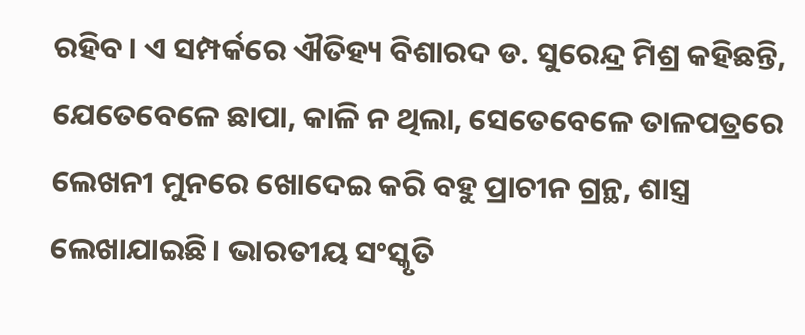ରହିବ। ଏ ସମ୍ପର୍କରେ ଐତିହ୍ୟ ବିଶାରଦ ଡ. ସୁରେନ୍ଦ୍ର ମିଶ୍ର କହିଛନ୍ତି, ଯେତେବେଳେ ଛାପା, କାଳି ନ ଥିଲା, ସେତେବେଳେ ତାଳପତ୍ରରେ ଲେଖନୀ ମୁନରେ ଖୋଦେଇ କରି ବହୁ ପ୍ରାଚୀନ ଗ୍ରନ୍ଥ, ଶାସ୍ତ୍ର ଲେଖାଯାଇଛି। ଭାରତୀୟ ସଂସ୍କୃତି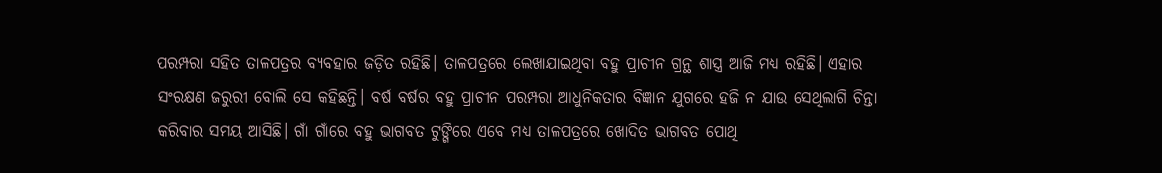ପରମ୍ପରା ସହିତ ତାଳପତ୍ରର ବ୍ୟବହାର ଜଡ଼ିତ ରହିଛି। ତାଳପତ୍ରରେ ଲେଖାଯାଇଥିବା ବହୁ ପ୍ରାଚୀନ ଗ୍ରନ୍ଥ ଶାସ୍ତ୍ର ଆଜି ମଧ୍ୟ ରହିଛି। ଏହାର ସଂରକ୍ଷଣ ଜରୁରୀ ବୋଲି ସେ କହିଛନ୍ତି। ବର୍ଷ ବର୍ଷର ବହୁ ପ୍ରାଚୀନ ପରମ୍ପରା ଆଧୁନିକତାର ବିଜ୍ଞାନ ଯୁଗରେ ହଜି ନ ଯାଉ ସେଥିଲାଗି ଚିନ୍ତା କରିବାର ସମୟ ଆସିଛି। ଗାଁ ଗାଁରେ ବହୁ ଭାଗବତ ଟୁଙ୍ଗିରେ ଏବେ ମଧ୍ୟ ତାଳପତ୍ରରେ ଖୋଦିତ ଭାଗବତ ପୋଥି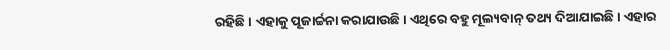ରହିଛି। ଏହାକୁ ପୂଜାର୍ଚ୍ଚନା କରାଯାଉଛି। ଏଥିରେ ବହୁ ମୂଲ୍ୟବାନ୍ ତଥ୍ୟ ଦିଆଯାଇଛି। ଏହାର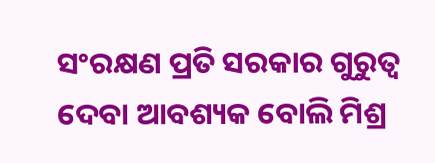ସଂରକ୍ଷଣ ପ୍ରତି ସରକାର ଗୁରୁତ୍ୱ ଦେବା ଆବଶ୍ୟକ ବୋଲି ମିଶ୍ର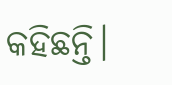କହିଛନ୍ତି।